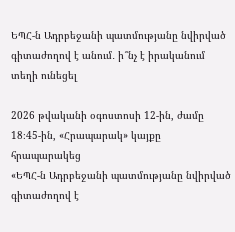ԵՊՀ-ն Ադրբեջանի պատմությանը նվիրված գիտաժողով է անում․ ի՞նչ է իրականում տեղի ունեցել

2026 թվականի օգոստոսի 12-ին, ժամը 18։45-ին, «Հրապարակ» կայքը հրապարակեց
«ԵՊՀ-ն Ադրբեջանի պատմությանը նվիրված գիտաժողով է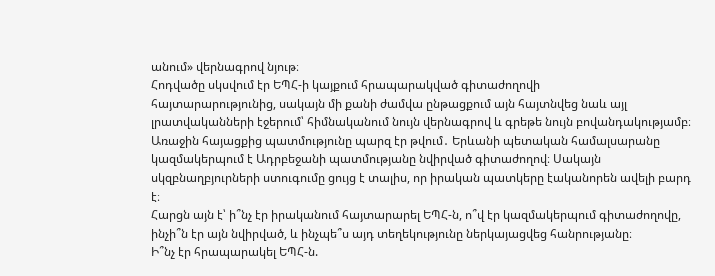անում» վերնագրով նյութ։
Հոդվածը սկսվում էր ԵՊՀ-ի կայքում հրապարակված գիտաժողովի
հայտարարությունից, սակայն մի քանի ժամվա ընթացքում այն հայտնվեց նաև այլ լրատվականների էջերում՝ հիմնականում նույն վերնագրով և գրեթե նույն բովանդակությամբ։
Առաջին հայացքից պատմությունը պարզ էր թվում․ Երևանի պետական համալսարանը կազմակերպում է Ադրբեջանի պատմությանը նվիրված գիտաժողով։ Սակայն սկզբնաղբյուրների ստուգումը ցույց է տալիս, որ իրական պատկերը էականորեն ավելի բարդ է։
Հարցն այն է՝ ի՞նչ էր իրականում հայտարարել ԵՊՀ-ն, ո՞վ էր կազմակերպում գիտաժողովը, ինչի՞ն էր այն նվիրված, և ինչպե՞ս այդ տեղեկությունը ներկայացվեց հանրությանը։
Ի՞նչ էր հրապարակել ԵՊՀ-ն.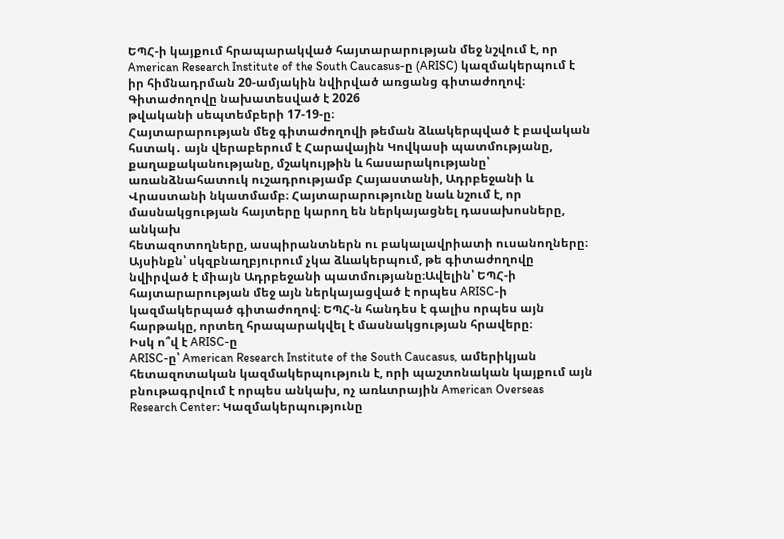ԵՊՀ-ի կայքում հրապարակված հայտարարության մեջ նշվում է, որ American Research Institute of the South Caucasus-ը (ARISC) կազմակերպում է իր հիմնադրման 20-ամյակին նվիրված առցանց գիտաժողով։ Գիտաժողովը նախատեսված է 2026
թվականի սեպտեմբերի 17-19-ը։
Հայտարարության մեջ գիտաժողովի թեման ձևակերպված է բավական հստակ․ այն վերաբերում է Հարավային Կովկասի պատմությանը, քաղաքականությանը, մշակույթին և հասարակությանը՝ առանձնահատուկ ուշադրությամբ Հայաստանի, Ադրբեջանի և Վրաստանի նկատմամբ։ Հայտարարությունը նաև նշում է, որ մասնակցության հայտերը կարող են ներկայացնել դասախոսները, անկախ
հետազոտողները, ասպիրանտներն ու բակալավրիատի ուսանողները։
Այսինքն՝ սկզբնաղբյուրում չկա ձևակերպում, թե գիտաժողովը նվիրված է միայն Ադրբեջանի պատմությանը։Ավելին՝ ԵՊՀ-ի հայտարարության մեջ այն ներկայացված է որպես ARISC-ի կազմակերպած գիտաժողով։ ԵՊՀ-ն հանդես է գալիս որպես այն հարթակը, որտեղ հրապարակվել է մասնակցության հրավերը։
Իսկ ո՞վ է ARISC-ը
ARISC-ը՝ American Research Institute of the South Caucasus, ամերիկյան հետազոտական կազմակերպություն է, որի պաշտոնական կայքում այն բնութագրվում է որպես անկախ, ոչ առևտրային American Overseas Research Center։ Կազմակերպությունը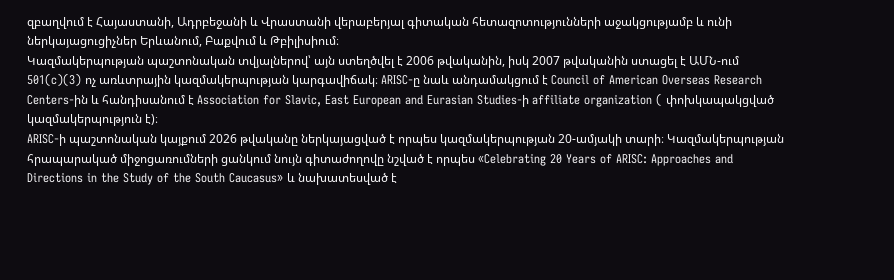զբաղվում է Հայաստանի, Ադրբեջանի և Վրաստանի վերաբերյալ գիտական հետազոտությունների աջակցությամբ և ունի ներկայացուցիչներ Երևանում, Բաքվում և Թբիլիսիում։
Կազմակերպության պաշտոնական տվյալներով՝ այն ստեղծվել է 2006 թվականին, իսկ 2007 թվականին ստացել է ԱՄՆ-ում 501(c)(3) ոչ առևտրային կազմակերպության կարգավիճակ։ ARISC-ը նաև անդամակցում է Council of American Overseas Research Centers-ին և հանդիսանում է Association for Slavic, East European and Eurasian Studies-ի affiliate organization ( փոխկապակցված կազմակերպություն է)։
ARISC-ի պաշտոնական կայքում 2026 թվականը ներկայացված է որպես կազմակերպության 20-ամյակի տարի։ Կազմակերպության հրապարակած միջոցառումների ցանկում նույն գիտաժողովը նշված է որպես «Celebrating 20 Years of ARISC: Approaches and Directions in the Study of the South Caucasus» և նախատեսված է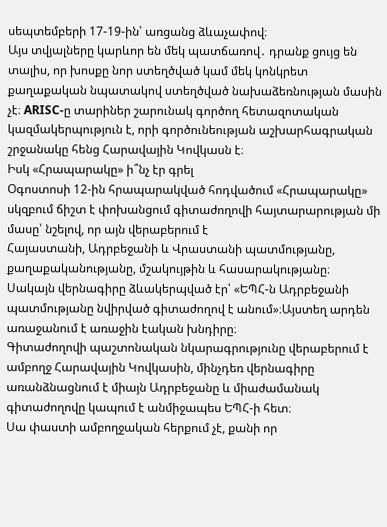սեպտեմբերի 17-19-ին՝ առցանց ձևաչափով։
Այս տվյալները կարևոր են մեկ պատճառով․ դրանք ցույց են տալիս, որ խոսքը նոր ստեղծված կամ մեկ կոնկրետ քաղաքական նպատակով ստեղծված նախաձեռնության մասին չէ։ ARISC-ը տարիներ շարունակ գործող հետազոտական կազմակերպություն է, որի գործունեության աշխարհագրական շրջանակը հենց Հարավային Կովկասն է։
Իսկ «Հրապարակը» ի՞նչ էր գրել
Օգոստոսի 12-ին հրապարակված հոդվածում «Հրապարակը» սկզբում ճիշտ է փոխանցում գիտաժողովի հայտարարության մի մասը՝ նշելով, որ այն վերաբերում է
Հայաստանի, Ադրբեջանի և Վրաստանի պատմությանը, քաղաքականությանը, մշակույթին և հասարակությանը։
Սակայն վերնագիրը ձևակերպված էր՝ «ԵՊՀ-ն Ադրբեջանի պատմությանը նվիրված գիտաժողով է անում»։Այստեղ արդեն առաջանում է առաջին էական խնդիրը։
Գիտաժողովի պաշտոնական նկարագրությունը վերաբերում է ամբողջ Հարավային Կովկասին, մինչդեռ վերնագիրը առանձնացնում է միայն Ադրբեջանը և միաժամանակ գիտաժողովը կապում է անմիջապես ԵՊՀ-ի հետ։
Սա փաստի ամբողջական հերքում չէ, քանի որ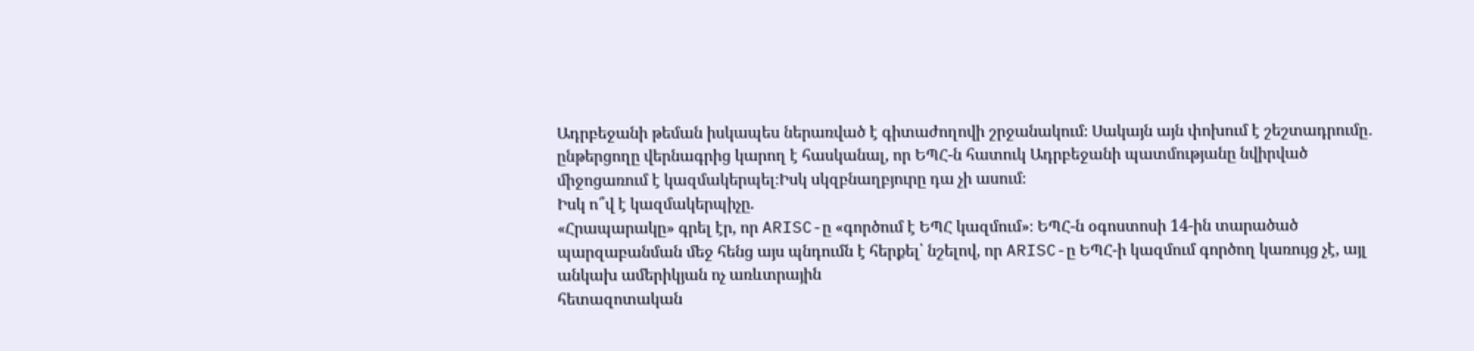Ադրբեջանի թեման իսկապես ներառված է գիտաժողովի շրջանակում։ Սակայն այն փոխում է շեշտադրումը․ ընթերցողը վերնագրից կարող է հասկանալ, որ ԵՊՀ-ն հատուկ Ադրբեջանի պատմությանը նվիրված միջոցառում է կազմակերպել։Իսկ սկզբնաղբյուրը դա չի ասում։
Իսկ ո՞վ է կազմակերպիչը.
«Հրապարակը» գրել էր, որ ARISC-ը «գործում է ԵՊՀ կազմում»։ ԵՊՀ-ն օգոստոսի 14-ին տարածած պարզաբանման մեջ հենց այս պնդումն է հերքել՝ նշելով, որ ARISC-ը ԵՊՀ-ի կազմում գործող կառույց չէ, այլ անկախ ամերիկյան ոչ առևտրային
հետազոտական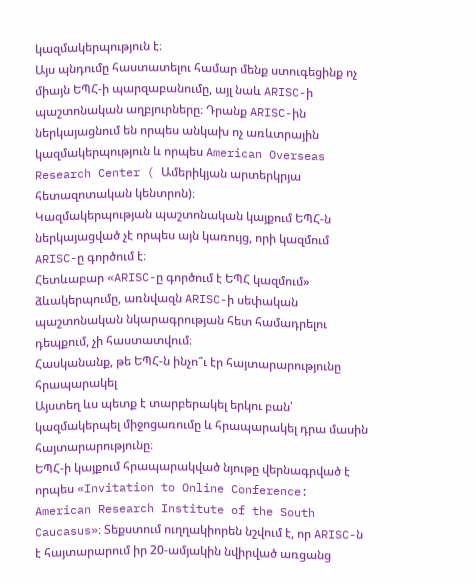կազմակերպություն է։
Այս պնդումը հաստատելու համար մենք ստուգեցինք ոչ միայն ԵՊՀ-ի պարզաբանումը, այլ նաև ARISC-ի պաշտոնական աղբյուրները։ Դրանք ARISC-ին ներկայացնում են որպես անկախ ոչ առևտրային կազմակերպություն և որպես American Overseas Research Center ( Ամերիկյան արտերկրյա հետազոտական կենտրոն)։
Կազմակերպության պաշտոնական կայքում ԵՊՀ-ն ներկայացված չէ որպես այն կառույց, որի կազմում ARISC-ը գործում է։
Հետևաբար «ARISC-ը գործում է ԵՊՀ կազմում» ձևակերպումը, առնվազն ARISC-ի սեփական պաշտոնական նկարագրության հետ համադրելու դեպքում, չի հաստատվում։
Հասկանանք, թե ԵՊՀ-ն ինչո՞ւ էր հայտարարությունը հրապարակել
Այստեղ ևս պետք է տարբերակել երկու բան՝ կազմակերպել միջոցառումը և հրապարակել դրա մասին հայտարարությունը։
ԵՊՀ-ի կայքում հրապարակված նյութը վերնագրված է որպես «Invitation to Online Conference: American Research Institute of the South Caucasus»։ Տեքստում ուղղակիորեն նշվում է, որ ARISC-ն է հայտարարում իր 20-ամյակին նվիրված առցանց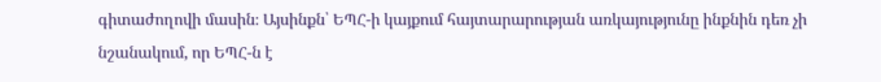գիտաժողովի մասին։ Այսինքն՝ ԵՊՀ-ի կայքում հայտարարության առկայությունը ինքնին դեռ չի նշանակում, որ ԵՊՀ-ն է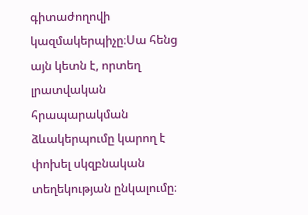գիտաժողովի կազմակերպիչը։Սա հենց այն կետն է, որտեղ լրատվական հրապարակման ձևակերպումը կարող է փոխել սկզբնական տեղեկության ընկալումը։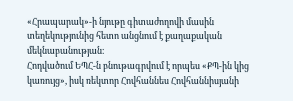«Հրապարակ»-ի նյութը գիտաժողովի մասին տեղեկությունից հետո անցնում է քաղաքական մեկնաբանության։
Հոդվածում ԵՊՀ-ն բնութագրվում է որպես «ՔՊ-ին կից կառույց», իսկ ռեկտոր Հովհաննես Հովհաննիսյանի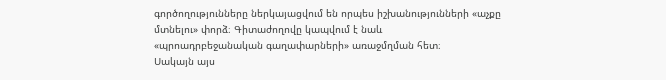գործողությունները ներկայացվում են որպես իշխանությունների «աչքը մտնելու» փորձ։ Գիտաժողովը կապվում է նաև
«պրոադրբեջանական գաղափարների» առաջմղման հետ։
Սակայն այս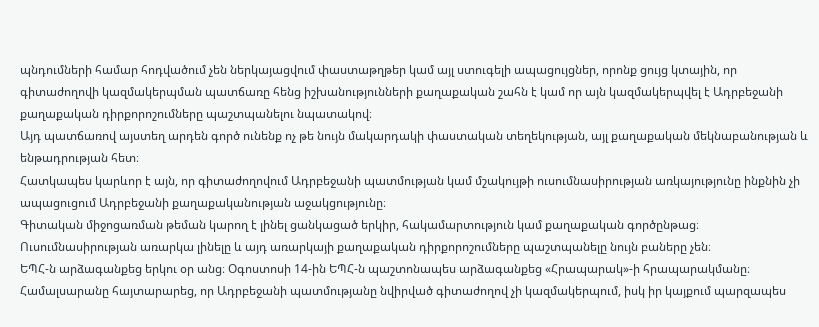պնդումների համար հոդվածում չեն ներկայացվում փաստաթղթեր կամ այլ ստուգելի ապացույցներ, որոնք ցույց կտային, որ գիտաժողովի կազմակերպման պատճառը հենց իշխանությունների քաղաքական շահն է կամ որ այն կազմակերպվել է Ադրբեջանի քաղաքական դիրքորոշումները պաշտպանելու նպատակով։
Այդ պատճառով այստեղ արդեն գործ ունենք ոչ թե նույն մակարդակի փաստական տեղեկության, այլ քաղաքական մեկնաբանության և ենթադրության հետ։
Հատկապես կարևոր է այն, որ գիտաժողովում Ադրբեջանի պատմության կամ մշակույթի ուսումնասիրության առկայությունը ինքնին չի ապացուցում Ադրբեջանի քաղաքականության աջակցությունը։
Գիտական միջոցառման թեման կարող է լինել ցանկացած երկիր, հակամարտություն կամ քաղաքական գործընթաց։ Ուսումնասիրության առարկա լինելը և այդ առարկայի քաղաքական դիրքորոշումները պաշտպանելը նույն բաները չեն։
ԵՊՀ-ն արձագանքեց երկու օր անց։ Օգոստոսի 14-ին ԵՊՀ-ն պաշտոնապես արձագանքեց «Հրապարակ»-ի հրապարակմանը։
Համալսարանը հայտարարեց, որ Ադրբեջանի պատմությանը նվիրված գիտաժողով չի կազմակերպում, իսկ իր կայքում պարզապես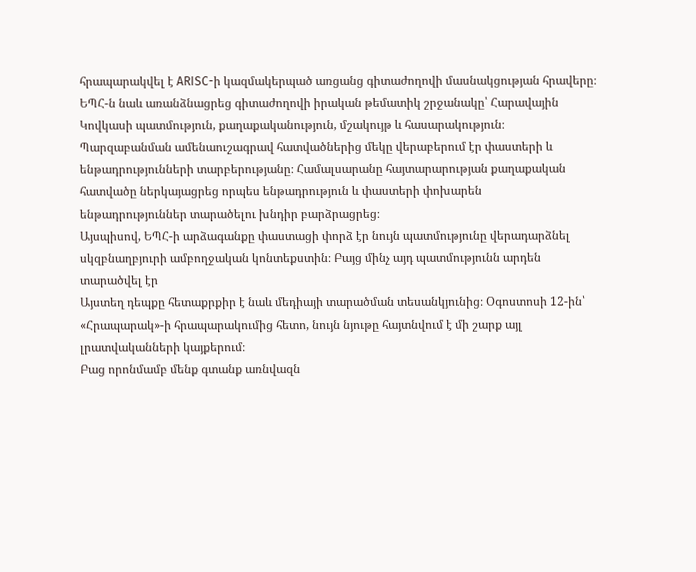հրապարակվել է ARISC-ի կազմակերպած առցանց գիտաժողովի մասնակցության հրավերը։
ԵՊՀ-ն նաև առանձնացրեց գիտաժողովի իրական թեմատիկ շրջանակը՝ Հարավային Կովկասի պատմություն, քաղաքականություն, մշակույթ և հասարակություն։
Պարզաբանման ամենաուշագրավ հատվածներից մեկը վերաբերում էր փաստերի և
ենթադրությունների տարբերությանը։ Համալսարանը հայտարարության քաղաքական հատվածը ներկայացրեց որպես ենթադրություն և փաստերի փոխարեն
ենթադրություններ տարածելու խնդիր բարձրացրեց։
Այսպիսով, ԵՊՀ-ի արձագանքը փաստացի փորձ էր նույն պատմությունը վերադարձնել սկզբնաղբյուրի ամբողջական կոնտեքստին։ Բայց մինչ այդ պատմությունն արդեն տարածվել էր
Այստեղ դեպքը հետաքրքիր է նաև մեդիայի տարածման տեսանկյունից։ Օգոստոսի 12-ին՝ «Հրապարակ»-ի հրապարակումից հետո, նույն նյութը հայտնվում է մի շարք այլ լրատվականների կայքերում։
Բաց որոնմամբ մենք գտանք առնվազն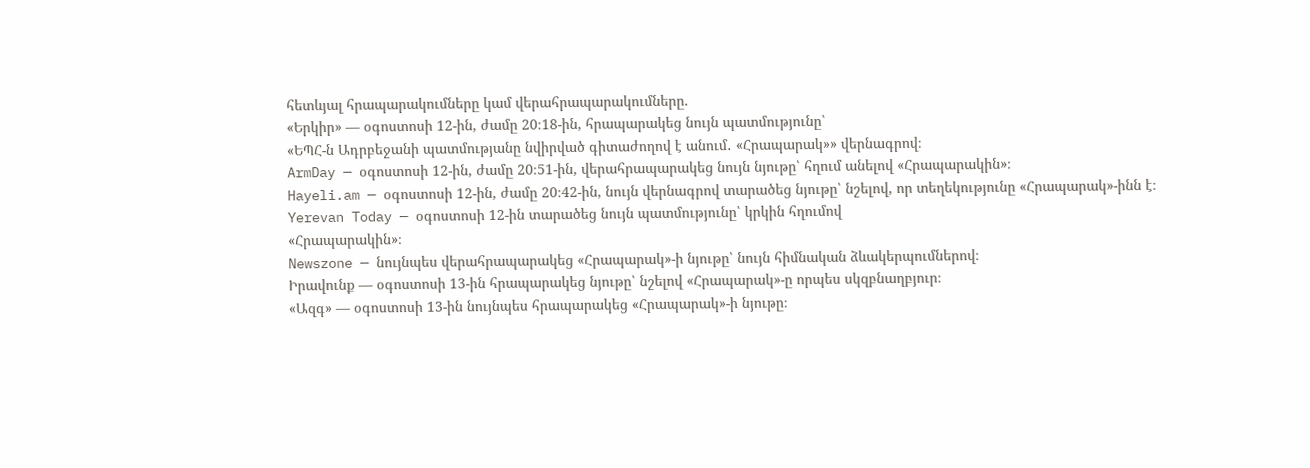հետևյալ հրապարակումները կամ վերահրապարակումները.
«Երկիր» — օգոստոսի 12-ին, ժամը 20։18-ին, հրապարակեց նույն պատմությունը՝
«ԵՊՀ-ն Ադրբեջանի պատմությանը նվիրված գիտաժողով է անում․ «Հրապարակ»» վերնագրով։
ArmDay — օգոստոսի 12-ին, ժամը 20։51-ին, վերահրապարակեց նույն նյութը՝ հղում անելով «Հրապարակին»։
Hayeli.am — օգոստոսի 12-ին, ժամը 20։42-ին, նույն վերնագրով տարածեց նյութը՝ նշելով, որ տեղեկությունը «Հրապարակ»-ինն է։
Yerevan Today — օգոստոսի 12-ին տարածեց նույն պատմությունը՝ կրկին հղումով
«Հրապարակին»։
Newszone — նույնպես վերահրապարակեց «Հրապարակ»-ի նյութը՝ նույն հիմնական ձևակերպումներով։
Իրավունք — օգոստոսի 13-ին հրապարակեց նյութը՝ նշելով «Հրապարակ»-ը որպես սկզբնաղբյուր։
«Ազգ» — օգոստոսի 13-ին նույնպես հրապարակեց «Հրապարակ»-ի նյութը։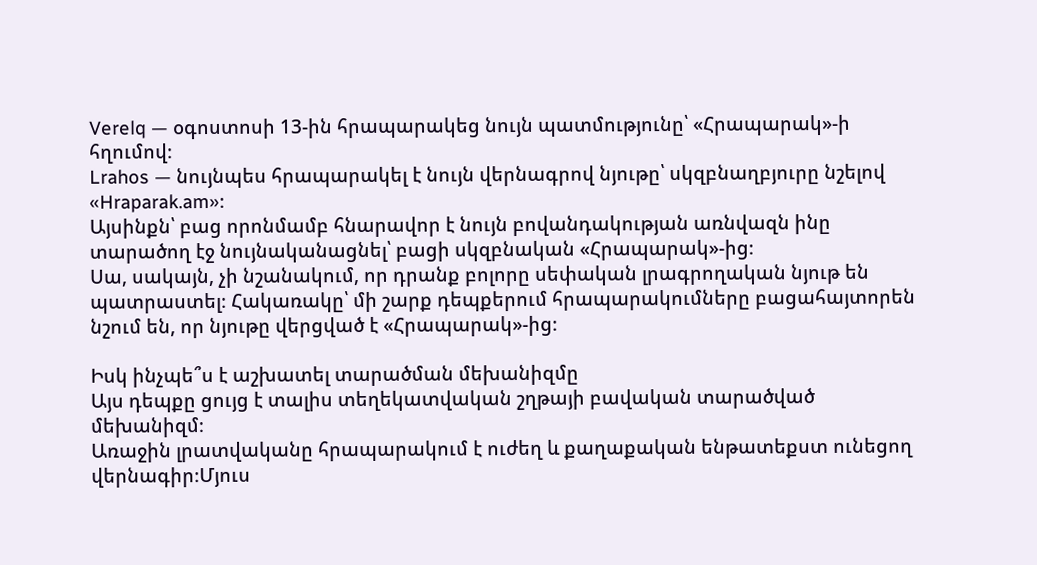Verelq — օգոստոսի 13-ին հրապարակեց նույն պատմությունը՝ «Հրապարակ»-ի հղումով։
Lrahos — նույնպես հրապարակել է նույն վերնագրով նյութը՝ սկզբնաղբյուրը նշելով
«Hraparak.am»։
Այսինքն՝ բաց որոնմամբ հնարավոր է նույն բովանդակության առնվազն ինը տարածող էջ նույնականացնել՝ բացի սկզբնական «Հրապարակ»-ից։
Սա, սակայն, չի նշանակում, որ դրանք բոլորը սեփական լրագրողական նյութ են պատրաստել։ Հակառակը՝ մի շարք դեպքերում հրապարակումները բացահայտորեն նշում են, որ նյութը վերցված է «Հրապարակ»-ից։

Իսկ ինչպե՞ս է աշխատել տարածման մեխանիզմը
Այս դեպքը ցույց է տալիս տեղեկատվական շղթայի բավական տարածված մեխանիզմ։
Առաջին լրատվականը հրապարակում է ուժեղ և քաղաքական ենթատեքստ ունեցող վերնագիր։Մյուս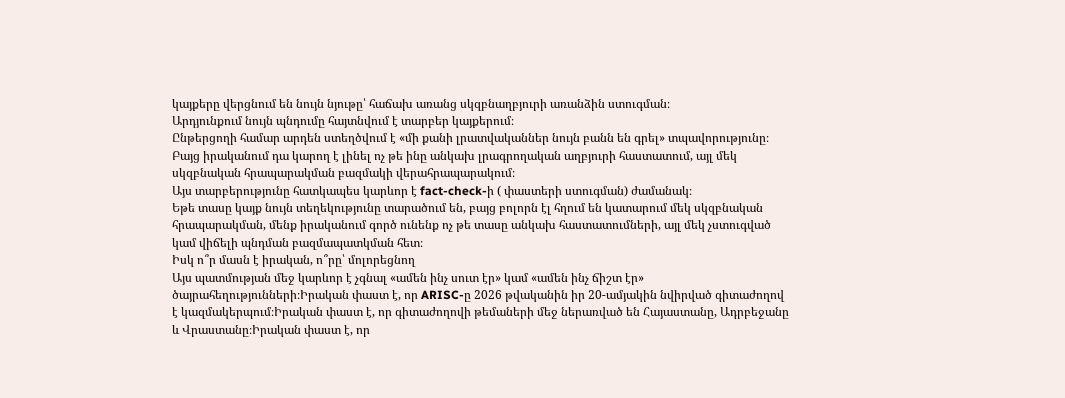կայքերը վերցնում են նույն նյութը՝ հաճախ առանց սկզբնաղբյուրի առանձին ստուգման։
Արդյունքում նույն պնդումը հայտնվում է տարբեր կայքերում։
Ընթերցողի համար արդեն ստեղծվում է «մի քանի լրատվականներ նույն բանն են գրել» տպավորությունը։ Բայց իրականում դա կարող է լինել ոչ թե ինը անկախ լրագրողական աղբյուրի հաստատում, այլ մեկ սկզբնական հրապարակման բազմակի վերահրապարակում։
Այս տարբերությունը հատկապես կարևոր է fact-check-ի ( փաստերի ստուգման) ժամանակ։
Եթե տասը կայք նույն տեղեկությունը տարածում են, բայց բոլորն էլ հղում են կատարում մեկ սկզբնական հրապարակման, մենք իրականում գործ ունենք ոչ թե տասը անկախ հաստատումների, այլ մեկ չստուգված կամ վիճելի պնդման բազմապատկման հետ։
Իսկ ո՞ր մասն է իրական, ո՞րը՝ մոլորեցնող
Այս պատմության մեջ կարևոր է չգնալ «ամեն ինչ սուտ էր» կամ «ամեն ինչ ճիշտ էր» ծայրահեղությունների։Իրական փաստ է, որ ARISC-ը 2026 թվականին իր 20-ամյակին նվիրված գիտաժողով է կազմակերպում։Իրական փաստ է, որ գիտաժողովի թեմաների մեջ ներառված են Հայաստանը, Ադրբեջանը և Վրաստանը։Իրական փաստ է, որ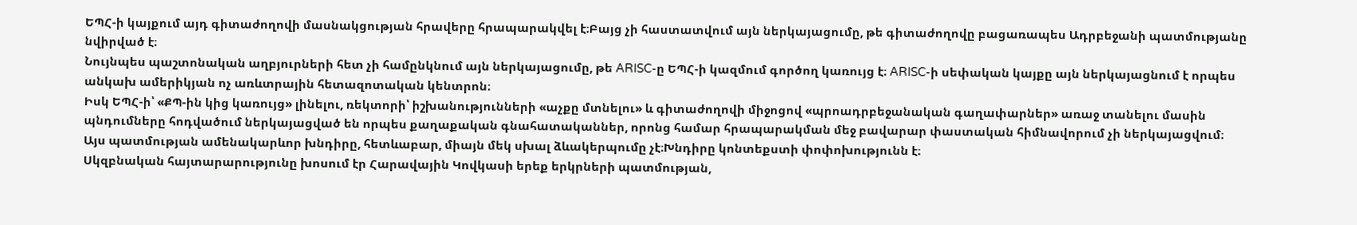ԵՊՀ-ի կայքում այդ գիտաժողովի մասնակցության հրավերը հրապարակվել է։Բայց չի հաստատվում այն ներկայացումը, թե գիտաժողովը բացառապես Ադրբեջանի պատմությանը նվիրված է։
Նույնպես պաշտոնական աղբյուրների հետ չի համընկնում այն ներկայացումը, թե ARISC-ը ԵՊՀ-ի կազմում գործող կառույց է։ ARISC-ի սեփական կայքը այն ներկայացնում է որպես անկախ ամերիկյան ոչ առևտրային հետազոտական կենտրոն։
Իսկ ԵՊՀ-ի՝ «ՔՊ-ին կից կառույց» լինելու, ռեկտորի՝ իշխանությունների «աչքը մտնելու» և գիտաժողովի միջոցով «պրոադրբեջանական գաղափարներ» առաջ տանելու մասին պնդումները հոդվածում ներկայացված են որպես քաղաքական գնահատականներ, որոնց համար հրապարակման մեջ բավարար փաստական հիմնավորում չի ներկայացվում։
Այս պատմության ամենակարևոր խնդիրը, հետևաբար, միայն մեկ սխալ ձևակերպումը չէ։Խնդիրը կոնտեքստի փոփոխությունն է։
Սկզբնական հայտարարությունը խոսում էր Հարավային Կովկասի երեք երկրների պատմության,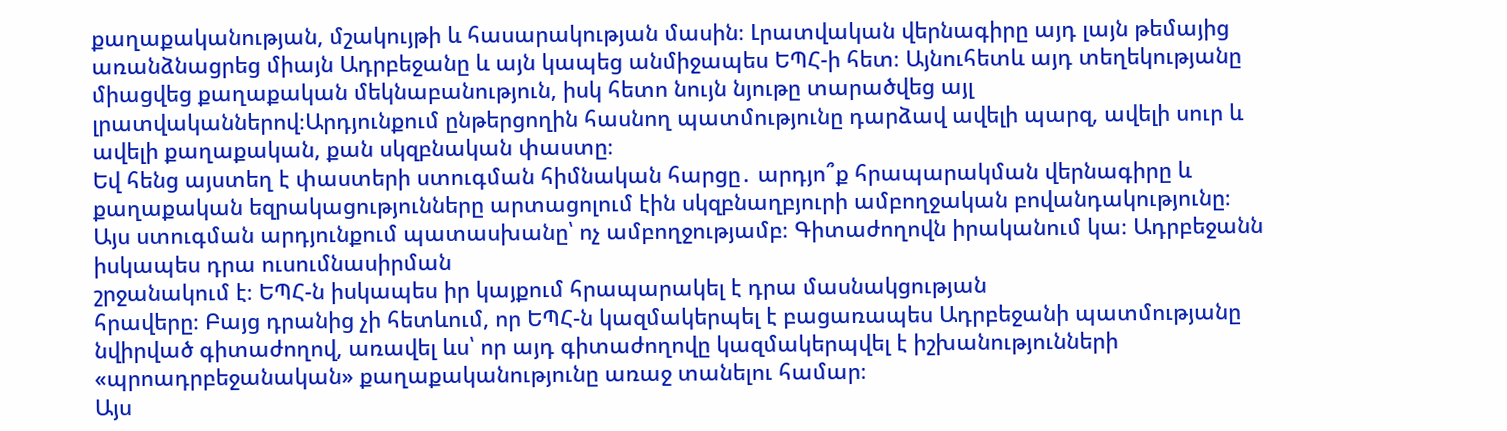քաղաքականության, մշակույթի և հասարակության մասին։ Լրատվական վերնագիրը այդ լայն թեմայից առանձնացրեց միայն Ադրբեջանը և այն կապեց անմիջապես ԵՊՀ-ի հետ։ Այնուհետև այդ տեղեկությանը միացվեց քաղաքական մեկնաբանություն, իսկ հետո նույն նյութը տարածվեց այլ լրատվականներով։Արդյունքում ընթերցողին հասնող պատմությունը դարձավ ավելի պարզ, ավելի սուր և ավելի քաղաքական, քան սկզբնական փաստը։
Եվ հենց այստեղ է փաստերի ստուգման հիմնական հարցը․ արդյո՞ք հրապարակման վերնագիրը և քաղաքական եզրակացությունները արտացոլում էին սկզբնաղբյուրի ամբողջական բովանդակությունը։
Այս ստուգման արդյունքում պատասխանը՝ ոչ ամբողջությամբ։ Գիտաժողովն իրականում կա։ Ադրբեջանն իսկապես դրա ուսումնասիրման
շրջանակում է։ ԵՊՀ-ն իսկապես իր կայքում հրապարակել է դրա մասնակցության
հրավերը։ Բայց դրանից չի հետևում, որ ԵՊՀ-ն կազմակերպել է բացառապես Ադրբեջանի պատմությանը նվիրված գիտաժողով, առավել ևս՝ որ այդ գիտաժողովը կազմակերպվել է իշխանությունների «պրոադրբեջանական» քաղաքականությունը առաջ տանելու համար։
Այս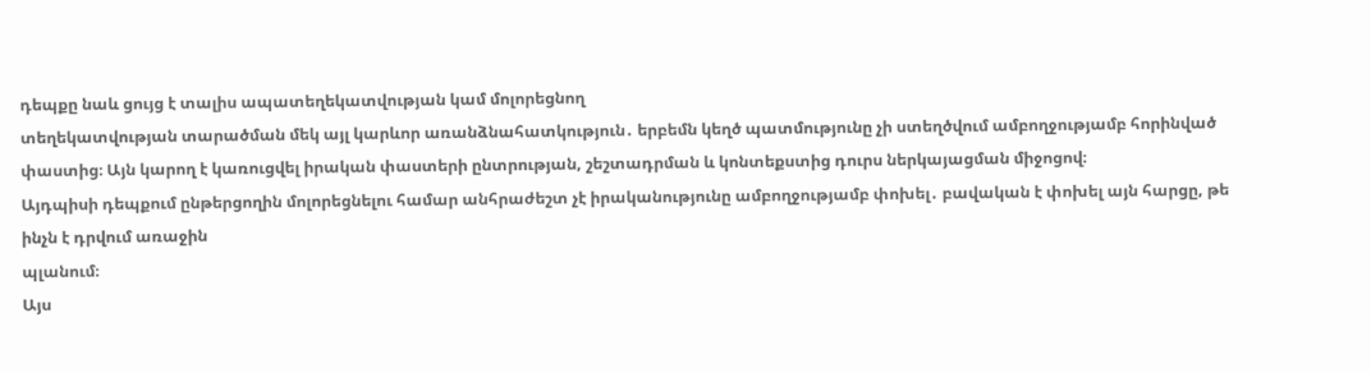դեպքը նաև ցույց է տալիս ապատեղեկատվության կամ մոլորեցնող
տեղեկատվության տարածման մեկ այլ կարևոր առանձնահատկություն․ երբեմն կեղծ պատմությունը չի ստեղծվում ամբողջությամբ հորինված փաստից։ Այն կարող է կառուցվել իրական փաստերի ընտրության, շեշտադրման և կոնտեքստից դուրս ներկայացման միջոցով։
Այդպիսի դեպքում ընթերցողին մոլորեցնելու համար անհրաժեշտ չէ իրականությունը ամբողջությամբ փոխել․ բավական է փոխել այն հարցը, թե ինչն է դրվում առաջին
պլանում։
Այս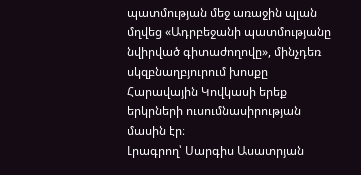պատմության մեջ առաջին պլան մղվեց «Ադրբեջանի պատմությանը նվիրված գիտաժողովը», մինչդեռ սկզբնաղբյուրում խոսքը Հարավային Կովկասի երեք երկրների ուսումնասիրության մասին էր։
Լրագրող՝ Սարգիս Ասատրյան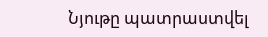Նյութը պատրաստվել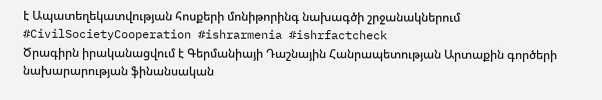է Ապատեղեկատվության հոսքերի մոնիթորինգ նախագծի շրջանակներում
#CivilSocietyCooperation #ishrarmenia #ishrfactcheck
Ծրագիրն իրականացվում է Գերմանիայի Դաշնային Հանրապետության Արտաքին գործերի նախարարության ֆինանսական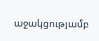աջակցությամբ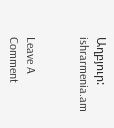Աղբյուր: ishrarmenia.am


Leave A Comment